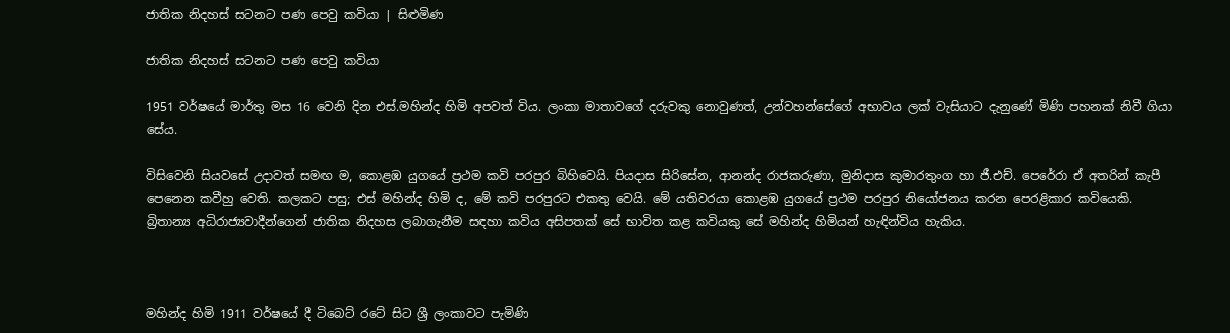ජාතික නිදහස් සටනට පණ පෙවු කවියා | සිළුමිණ

ජාතික නිදහස් සටනට පණ පෙවු කවියා

1951 වර්ෂයේ මාර්තු මස 16 වෙනි දින එස්.මහින්ද හිමි අපවත් විය. ලංකා මාතාවගේ දරුවකු නොවුණත්, උන්වහන්සේගේ අභාවය ලක් වැසියාට දැනුණේ මිණි පහනක් නිවී ගියා සේය.

විසිවෙනි සියවසේ උදාවත් සමඟ ම, කොළඹ යුගයේ ප්‍රථම කවි පරපුර බිහිවෙයි. පියදාස සිරිසේන, ආනන්ද රාජකරුණා, මුනිදාස කුමාරතුංග හා ජී.එච්. පෙරේරා ඒ අතරින් කැපී පෙනෙන කවීහු වෙති. කලකට පසු; එස් මහින්ද හිමි ද, මේ කවි පරපුරට එකතු වෙයි. මේ යතිවරයා කොළඹ යුගයේ ප්‍රථම පරපුර නියෝජනය කරන පෙරළිකාර කවියෙකි. බ්‍රිතාන්‍ය අධිරාජ්‍යවාදීන්ගෙන් ජාතික නිදහස ලබාගැනීම සඳහා කවිය අසිපතක් සේ භාවිත කළ කවියකු සේ මහින්ද හිමියන් හැඳින්විය හැකිය.



මහින්ද හිමි 1911 වර්ෂයේ දී ටිබෙට් රටේ සිට ශ්‍රී ලංකාවට පැමිණි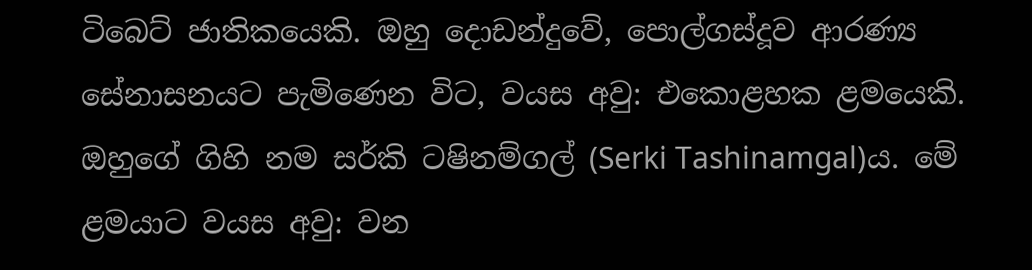ටිබෙට් ජාතිකයෙකි. ඔහු දොඩන්දුවේ, පොල්ගස්දූව ආරණ්‍ය සේනාසනයට පැමිණෙන විට, වයස අවු: එකොළහක ළමයෙකි. ඔහුගේ ගිහි නම සර්කි ටෂිනම්ගල් (Serki Tashinamgal)ය. මේ ළමයාට වයස අවු: වන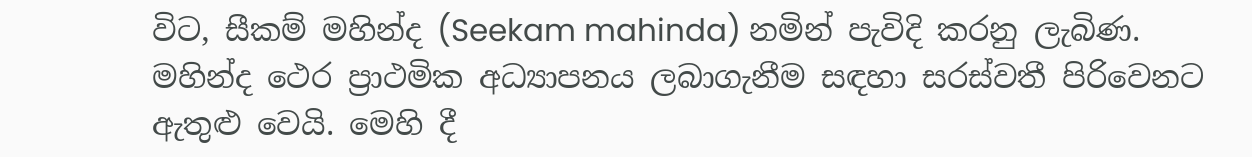විට, සීකම් මහින්ද (Seekam mahinda) නමින් පැවිදි කරනු ලැබිණ. මහින්ද ථෙර ප්‍රාථමික අධ්‍යාපනය ලබාගැනීම සඳහා සරස්වතී පිරිවෙනට ඇතුළු වෙයි. මෙහි දී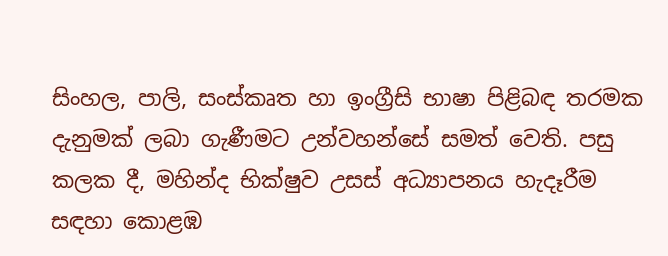සිංහල, පාලි, සංස්කෘත හා ඉංග්‍රීසි භාෂා පිළිබඳ තරමක දැනුමක් ලබා ගැණීමට උන්වහන්සේ සමත් වෙති. පසු කලක දී, මහින්ද භික්ෂුව උසස් අධ්‍යාපනය හැදෑරීම සඳහා කොළඹ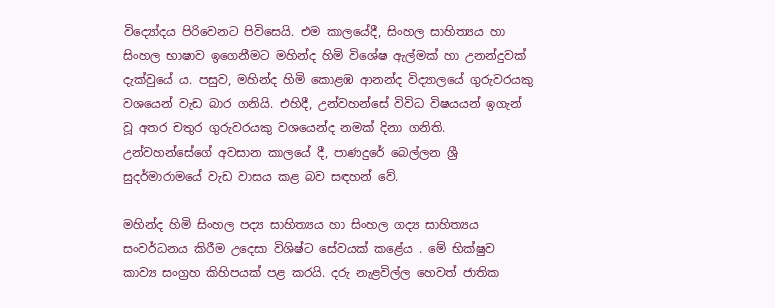විද්‍යෝදය පිරිවෙනට පිවිසෙයි. එම කාලයේදී, සිංහල සාහිත්‍යය හා සිංහල භාෂාව ඉගෙනීමට මහින්ද හිමි විශේෂ ඇල්මක් හා උනන්දුවක් දැක්වුයේ ය. පසුව, මහින්ද හිමි කොළඹ ආනන්ද විද්‍යාලයේ ගුරුවරයකු වශයෙන් වැඩ බාර ගනියි. එහිදී, උන්වහන්සේ විවිධ විෂයයන් ඉගැන් වූ අතර චතුර ගුරුවරයකු වශයෙන්ද නමක් දිනා ගනිති. උන්වහ‍න්සේගේ අවසාන කාල‍යේ දී, පාණදුරේ බෙල්ලන ශ්‍රී සුදර්මාරාමයේ වැඩ වාසය කළ බව සඳහන් වේ.

මහින්ද හිමි සිංහල පද්‍ය සාහිත්‍යය හා සිංහල ගද්‍ය සාහිත්‍යය සංවර්ධනය කිරීම උදෙසා විශිෂ්ට සේවයක් කළේය . මේ භික්ෂුව කාව්‍ය සංග්‍රහ කිහිපයක් පළ කරයි. දරු නැළවිල්ල හෙවත් ජාතික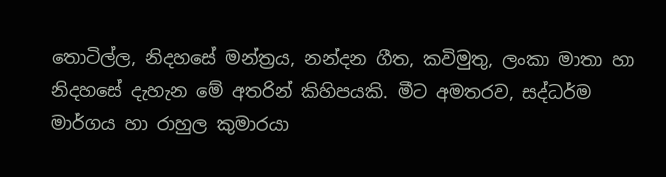තොටිල්ල, නිදහසේ මන්ත්‍රය, නන්දන ගීත, කවිමුතු, ලංකා මාතා හා නිදහසේ දැහැන මේ අතරින් කිහිපයකි. මීට අමතරව, සද්ධර්ම මාර්ගය හා රාහුල කුමාරයා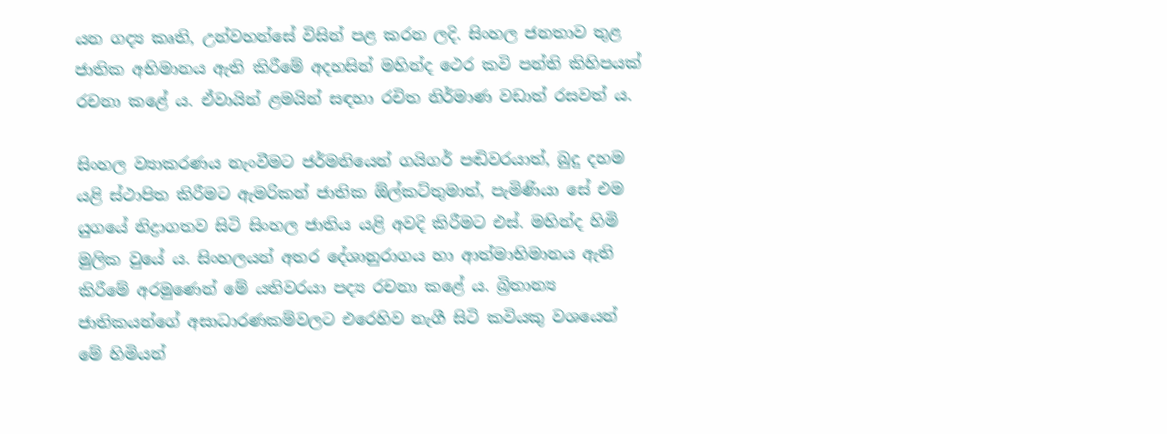යන ගද්‍ය කෘති, උන්වහන්සේ විසින් පළ කරන ලදි. සිංහල ජනතාව තුළ ජාතික අභිමානය ඇති කිරීමේ අදහසින් මහින්ද ථෙර කවි පන්ති කිහිපයක් රචනා කළේ ය. ඒවායින් ළමයින් සඳහා රචිත නිර්මාණ වඩාත් රසවත් ය.

සිංහල ව්‍යාකරණය නැංවීමට ජර්මනියෙන් ගයිගර් පඬිවරයාත්, බුදු දහම යළි ස්ථාපිත කිරීමට ඇමරිකන් ජාතික ඕල්කට්තුමාත්, පැමිණියා සේ එම යුගයේ නිද්‍රාගතව සිටි සිංහල ජාතිය යළි අවදි කිරීමට එස්. මහින්ද හිමි මුලික වුයේ ය. සිංහලයන් අතර දේශානුරාගය හා ආත්මාභිමානය ඇති කිරීමේ අරමුණෙන් මේ යතිවරයා පද්‍ය රචනා කළේ ය. බ්‍රිතාන්‍ය ජාතිකයන්ගේ අසාධාරණකම්වලට එරෙහිව නැගී සිටි කවියකු වශයෙන් මේ හිමියන්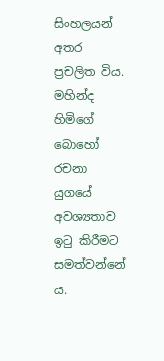සිංහලයන් අතර ප්‍රචලිත විය. මහින්ද හිමිගේ බොහෝ රචනා යුගයේ අවශ්‍යතාව ඉ‍ටු කිරීමට සමත්වන්නේ ය.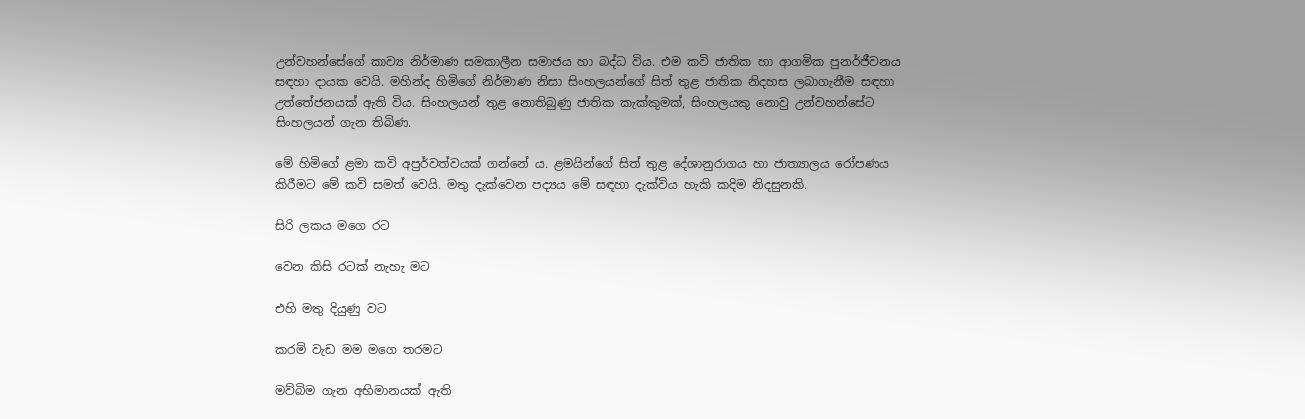උන්වහන්සේගේ කාව්‍ය නිර්මාණ සමකාලීන සමාජය හා බද්ධ විය. එම කවි ජාතික හා ආගමික පුනර්ජීවනය සඳහා දායක වෙයි. මහින්ද හිමිගේ නිර්මාණ නිසා සිංහලයන්ගේ සිත් තුළ ජාතික නිදහස ලබාගැනීම සඳහා උත්තේජනයක් ඇති විය. සිංහලයන් තුළ නොතිබුණු ජාතික කැක්කුමක්, සිංහලයකු නොවු උන්වහන්සේට සිංහලයන් ගැන තිබිණ.

මේ හිමිගේ ළමා කවි අපුර්වත්වයක් ගන්නේ ය. ළමයින්ගේ සිත් තුළ දේශානුරාගය හා ජාත්‍යාලය රෝපණය කිරීමට මේ කවි සමත් වෙයි. මතු දැක්වෙන පද්‍යය මේ සඳහා දැක්විය හැකි කදිම නිදසුනකි.

සිරි ලකය මගෙ රට

වෙන කිසි රටක් නැහැ මට

එහි මතු දියුණු වට

කරමි වැඩ මම මගෙ තරමට

මව්බිම ගැන අභිමානයක් ඇති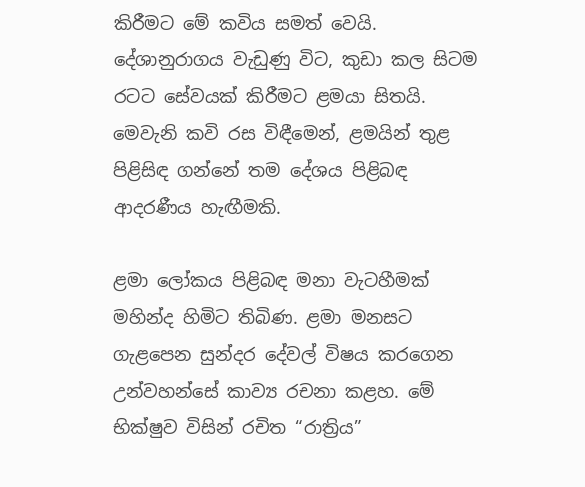කිරීමට මේ කවිය සමත් වෙයි. දේශානුරාගය වැඩුණු විට, කුඩා කල සිටම රටට සේවයක් කිරීමට ළමයා සිතයි. මෙවැනි කවි රස විඳීමෙන්, ළමයින් තුළ පිළිසිඳ ගන්නේ තම දේශය පිළිබඳ ආදරණීය හැඟීමකි.

ළමා ලෝකය පිළිබඳ මනා වැටහීමක් මහින්ද හිමිට තිබිණ. ළමා මනසට ගැළපෙන සුන්දර දේවල් විෂය කරගෙන උන්වහන්සේ කාව්‍ය රචනා කළහ. මේ භික්ෂුව විසින් රචිත “රාත්‍රිය”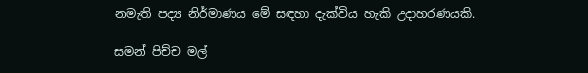නමැති පද්‍ය නිර්මාණය මේ සඳහා දැක්විය හැකි උදාහරණයකි.

සමන් පිච්ච මල්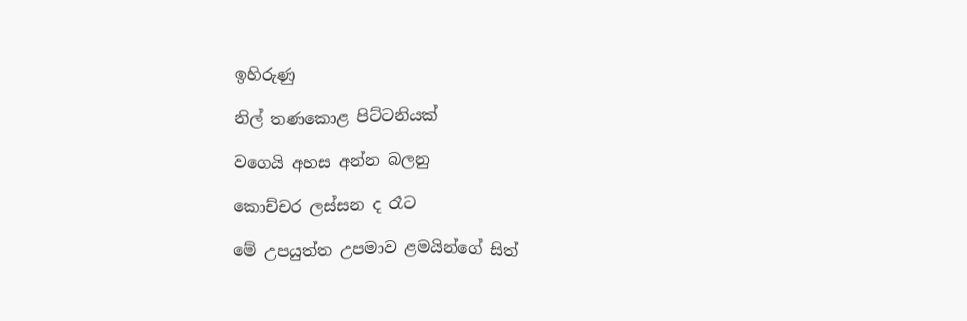ඉහිරුණු

නිල් තණකොළ පිට්ටනියක්

වගෙයි අහස අන්න බලනු

කොච්චර ලස්සන ද රෑට

මේ උපයුත්ත උපමාව ළමයින්ගේ සිත්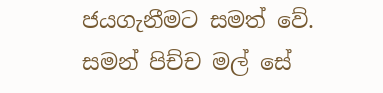ජයගැනීමට සමත් වේ. සමන් පිච්ච මල් සේ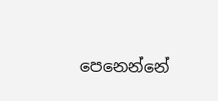පෙනෙන්නේ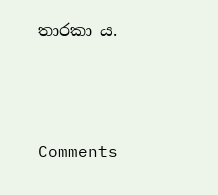තාරකා ය.



Comments